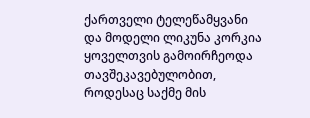ქართველი ტელეწამყვანი და მოდელი ლიკუნა კორკია ყოველთვის გამოირჩეოდა თავშეკავებულობით, როდესაც საქმე მის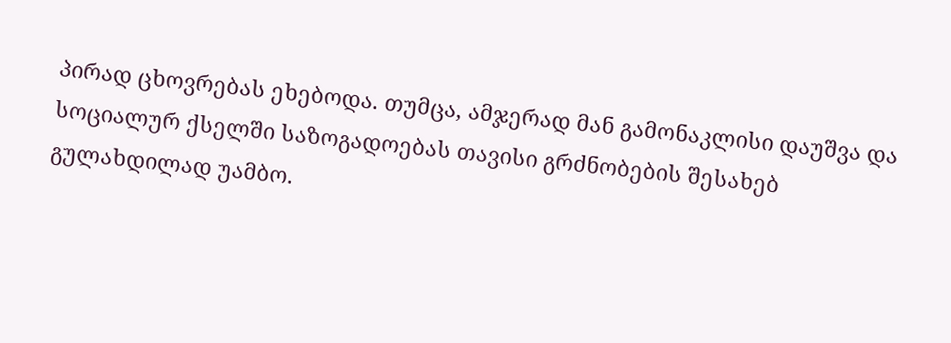პირად ცხოვრებას ეხებოდა. თუმცა, ამჯერად მან გამონაკლისი დაუშვა და სოციალურ ქსელში საზოგადოებას თავისი გრძნობების შესახებ გულახდილად უამბო.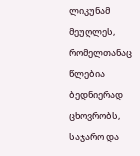ლიკუნამ მეუღლეს, რომელთანაც წლებია ბედნიერად ცხოვრობს, საჯარო და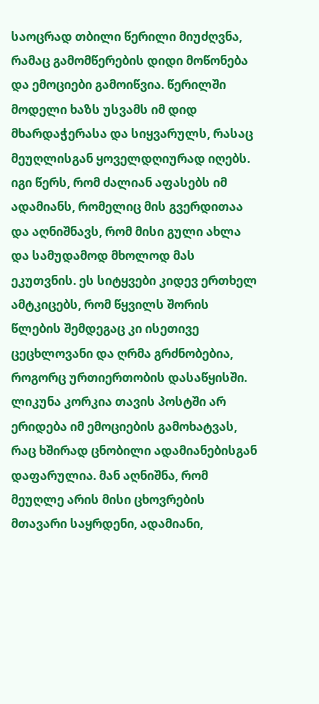საოცრად თბილი წერილი მიუძღვნა, რამაც გამომწერების დიდი მოწონება და ემოციები გამოიწვია. წერილში მოდელი ხაზს უსვამს იმ დიდ მხარდაჭერასა და სიყვარულს, რასაც მეუღლისგან ყოველდღიურად იღებს. იგი წერს, რომ ძალიან აფასებს იმ ადამიანს, რომელიც მის გვერდითაა და აღნიშნავს, რომ მისი გული ახლა და სამუდამოდ მხოლოდ მას ეკუთვნის. ეს სიტყვები კიდევ ერთხელ ამტკიცებს, რომ წყვილს შორის წლების შემდეგაც კი ისეთივე ცეცხლოვანი და ღრმა გრძნობებია, როგორც ურთიერთობის დასაწყისში.
ლიკუნა კორკია თავის პოსტში არ ერიდება იმ ემოციების გამოხატვას, რაც ხშირად ცნობილი ადამიანებისგან დაფარულია. მან აღნიშნა, რომ მეუღლე არის მისი ცხოვრების მთავარი საყრდენი, ადამიანი,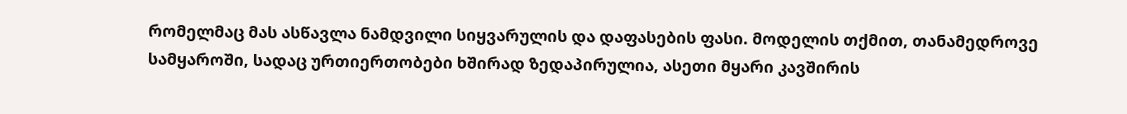რომელმაც მას ასწავლა ნამდვილი სიყვარულის და დაფასების ფასი. მოდელის თქმით, თანამედროვე სამყაროში, სადაც ურთიერთობები ხშირად ზედაპირულია, ასეთი მყარი კავშირის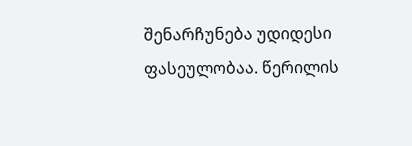შენარჩუნება უდიდესი ფასეულობაა. წერილის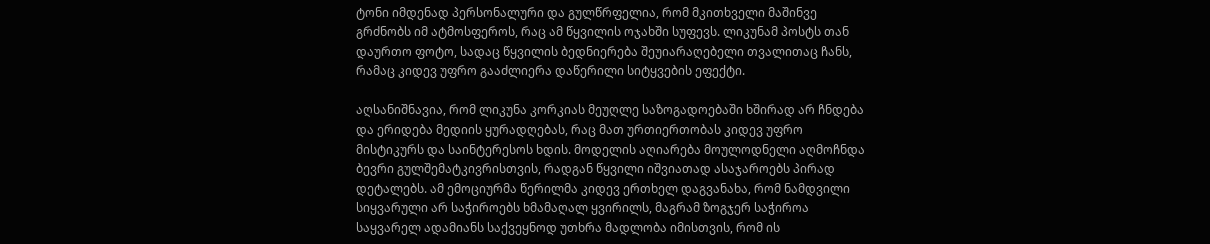ტონი იმდენად პერსონალური და გულწრფელია, რომ მკითხველი მაშინვე გრძნობს იმ ატმოსფეროს, რაც ამ წყვილის ოჯახში სუფევს. ლიკუნამ პოსტს თან დაურთო ფოტო, სადაც წყვილის ბედნიერება შეუიარაღებელი თვალითაც ჩანს, რამაც კიდევ უფრო გააძლიერა დაწერილი სიტყვების ეფექტი.

აღსანიშნავია, რომ ლიკუნა კორკიას მეუღლე საზოგადოებაში ხშირად არ ჩნდება და ერიდება მედიის ყურადღებას, რაც მათ ურთიერთობას კიდევ უფრო მისტიკურს და საინტერესოს ხდის. მოდელის აღიარება მოულოდნელი აღმოჩნდა ბევრი გულშემატკივრისთვის, რადგან წყვილი იშვიათად ასაჯაროებს პირად დეტალებს. ამ ემოციურმა წერილმა კიდევ ერთხელ დაგვანახა, რომ ნამდვილი სიყვარული არ საჭიროებს ხმამაღალ ყვირილს, მაგრამ ზოგჯერ საჭიროა საყვარელ ადამიანს საქვეყნოდ უთხრა მადლობა იმისთვის, რომ ის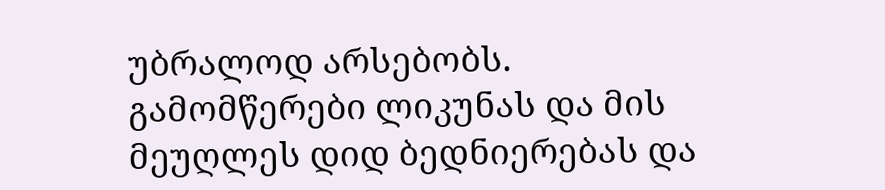უბრალოდ არსებობს. გამომწერები ლიკუნას და მის მეუღლეს დიდ ბედნიერებას და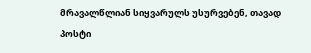მრავალწლიან სიყვარულს უსურვებენ, თავად პოსტი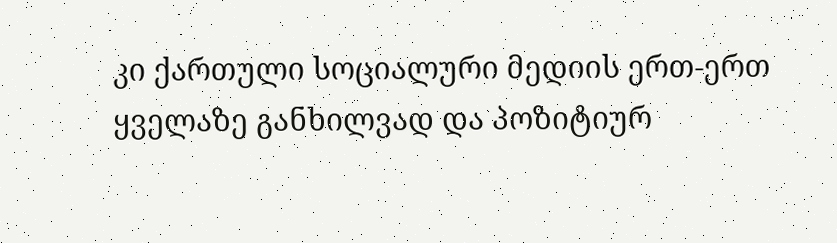კი ქართული სოციალური მედიის ერთ-ერთ ყველაზე განხილვად და პოზიტიურ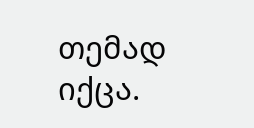თემად იქცა.